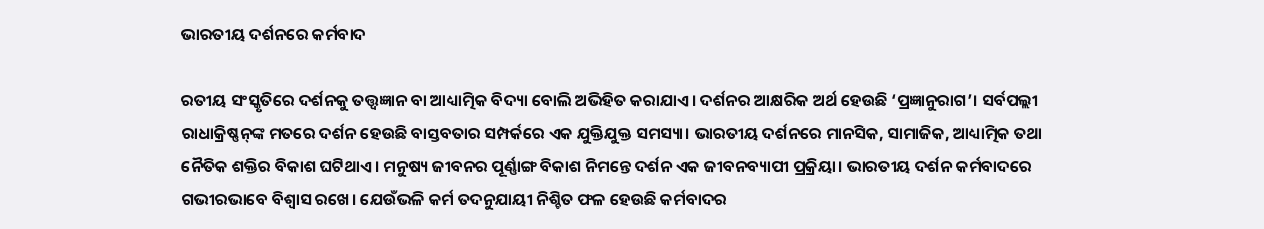ଭାରତୀୟ ଦର୍ଶନରେ କର୍ମବାଦ

ରତୀୟ ସଂସ୍କୃତିରେ ଦର୍ଶନକୁ ତତ୍ତ୍ୱଜ୍ଞାନ ବା ଆଧ୍ୟାତ୍ମିକ ବିଦ୍ୟା ବୋଲି ଅଭିହିତ କରାଯାଏ। ଦର୍ଶନର ଆକ୍ଷରିକ ଅର୍ଥ ହେଉଛି ‘ପ୍ରଜ୍ଞାନୁରାଗ’। ସର୍ବପଲ୍ଲୀ ରାଧାକ୍ରିଷ୍ଣନ୍‌ଙ୍କ ମତରେ ଦର୍ଶନ ହେଉଛି ବାସ୍ତବତାର ସମ୍ପର୍କରେ ଏକ ଯୁକ୍ତିଯୁକ୍ତ ସମସ୍ୟା। ଭାରତୀୟ ଦର୍ଶନରେ ମାନସିକ, ସାମାଜିକ, ଆଧ୍ୟାତ୍ମିକ ତଥା ନୈତିକ ଶକ୍ତିର ବିକାଶ ଘଟିଥାଏ। ମନୁଷ୍ୟ ଜୀବନର ପୂର୍ଣ୍ଣାଙ୍ଗ ବିକାଶ ନିମନ୍ତେ ଦର୍ଶନ ଏକ ଜୀବନବ୍ୟାପୀ ପ୍ରକ୍ରିୟା। ଭାରତୀୟ ଦର୍ଶନ କର୍ମବାଦରେ ଗଭୀରଭାବେ ବିଶ୍ୱାସ ରଖେ। ଯେଉଁଭଳି କର୍ମ ତଦନୁଯାୟୀ ନିଶ୍ଚିତ ଫଳ ହେଉଛି କର୍ମବାଦର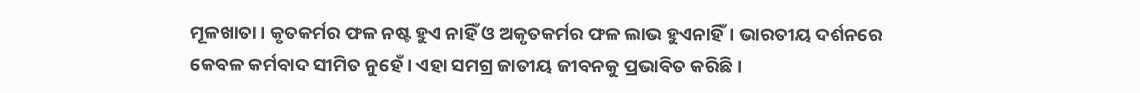ମୂଳଖାତା। କୃତକର୍ମର ଫଳ ନଷ୍ଟ ହୁଏ ନାହିଁ ଓ ଅକୃତକର୍ମର ଫଳ ଲାଭ ହୁଏନାହିଁ। ଭାରତୀୟ ଦର୍ଶନରେ କେବଳ କର୍ମବାଦ ସୀମିତ ନୁହେଁ। ଏହା ସମଗ୍ର ଜାତୀୟ ଜୀବନକୁ ପ୍ରଭାବିତ କରିଛି।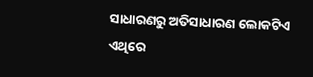ସାଧାରଣରୁ ଅତିସାଧାରଣ ଲୋକଟିଏ ଏଥିରେ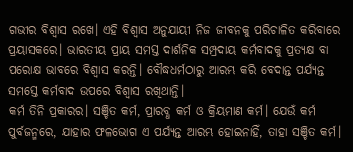ଗଭୀର ବିଶ୍ୱାସ ରଖେ। ଏହି ବିଶ୍ୱାସ ଅନୁଯାୟୀ ନିଜ ଜୀବନକୁ ପରିଚାଳିତ କରିବାରେ ପ୍ରୟାସକରେ। ଭାରତୀୟ ପ୍ରାୟ ସମସ୍ତ ଦାର୍ଶନିକ ସମ୍ପ୍ରଦାୟ କର୍ମବାଦକୁ ପ୍ରତ୍ୟକ୍ଷ ବା ପରୋକ୍ଷ ଭାବରେ ବିଶ୍ୱାସ କରନ୍ତି। ବୌଦ୍ଧଧର୍ମଠାରୁ ଆରମ୍ଭ କରି ବେଦାନ୍ତ ପର୍ଯ୍ୟନ୍ତ ସମସ୍ତେ କର୍ମବାଦ ଉପରେ ବିଶ୍ୱାସ ରଖିଥାନ୍ତି।
କର୍ମ ତିନି ପ୍ରକାରର। ସଞ୍ଚିତ କର୍ମ, ପ୍ରାରବ୍ଧ କର୍ମ ଓ କ୍ରିୟମାଣ କର୍ମ। ଯେଉଁ କର୍ମ ପୁର୍ବଜନ୍ମରେ, ଯାହାର ଫଳଭୋଗ ଏ ପର୍ଯ୍ୟନ୍ତ ଆରମ୍ଭ ହୋଇନାହିଁ, ତାହା ସଞ୍ଚିତ କର୍ମ।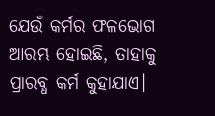ଯେଉଁ କର୍ମର ଫଳଭୋଗ ଆରମ୍ଭ ହୋଇଛି, ତାହାକୁ ପ୍ରାରବ୍ଧ କର୍ମ କୁହାଯାଏ।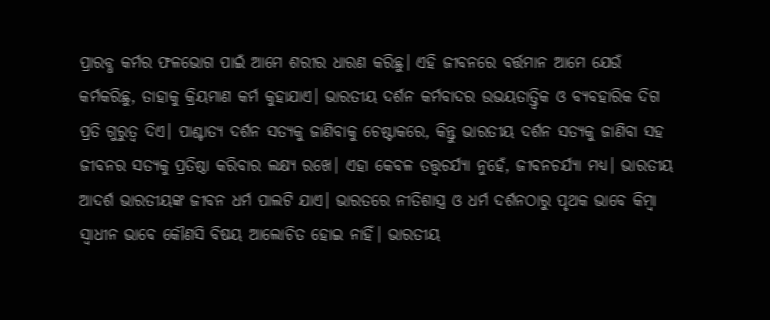ପ୍ରାରବ୍ଧ କର୍ମର ଫଳଭୋଗ ପାଇଁ ଆମେ ଶରୀର ଧାରଣ କରିଛୁ। ଏହି ଜୀବନରେ ବର୍ତ୍ତମାନ ଆମେ ଯେଉଁ କର୍ମକରିଛୁ, ତାହାକୁ କ୍ରିୟମାଣ କର୍ମ କୁହାଯାଏ। ଭାରତୀୟ ଦର୍ଶନ କର୍ମବାଦର ଉଭୟତାତ୍ତ୍ୱିକ ଓ ବ୍ୟବହାରିକ ଦିଗ ପ୍ରତି ଗୁରୁତ୍ୱ ଦିଏ। ପାଶ୍ଚାତ୍ୟ ଦର୍ଶନ ସତ୍ୟକୁ ଜାଣିବାକୁ ଚେଷ୍ଟାକରେ, କିନ୍ତୁ ଭାରତୀୟ ଦର୍ଶନ ସତ୍ୟକୁ ଜାଣିବା ସହ ଜୀବନର ସତ୍ୟକୁ ପ୍ରତିଷ୍ଠା କରିବାର ଲକ୍ଷ୍ୟ ରଖେ। ଏହା କେବଳ ତତ୍ତ୍ୱଚର୍ଯ୍ୟା ନୁହେଁ, ଜୀବନଚର୍ଯ୍ୟା ମଧ୍ୟ। ଭାରତୀୟ ଆଦର୍ଶ ଭାରତୀୟଙ୍କ ଜୀବନ ଧର୍ମ ପାଲଟି ଯାଏ। ଭାରତରେ ନୀତିଶାସ୍ତ୍ର ଓ ଧର୍ମ ଦର୍ଶନଠାରୁ ପୃଥକ ଭାବେ କିମ୍ବା ସ୍ବାଧୀନ ଭାବେ କୌଣସି ବିଷୟ ଆଲୋଚିତ ହୋଇ ନାହିଁ। ଭାରତୀୟ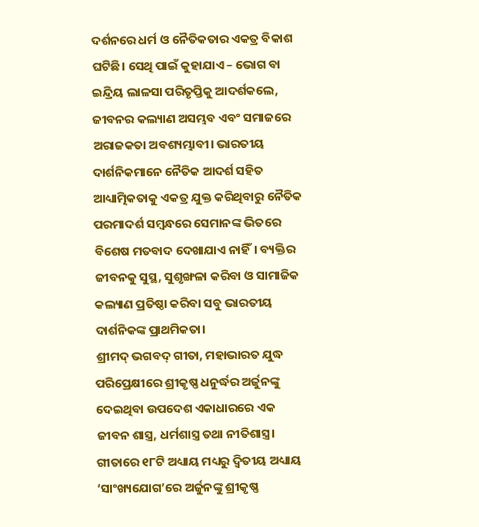ଦର୍ଶନରେ ଧର୍ମ ଓ ନୈତିକତାର ଏକତ୍ର ବିକାଶ ଘଟିଛି। ସେଥି ପାଇଁ କୁହାଯାଏ – ଭୋଗ ବା ଇନ୍ଦ୍ରିୟ ଲାଳସା ପରିତୃପ୍ତିକୁ ଆଦର୍ଶକଲେ, ଜୀବନର କଲ୍ୟାଣ ଅସମ୍ଭବ ଏବଂ ସମାଜରେ ଅରାଜକତା ଅବଶ୍ୟମ୍ଭାବୀ। ଭାରତୀୟ ଦାର୍ଶନିକମାନେ ନୈତିକ ଆଦର୍ଶ ସହିତ ଆଧ୍ୟାତ୍ମିକତାକୁ ଏକତ୍ର ଯୁକ୍ତ କରିଥିବାରୁ ନୈତିକ ପରମାଦର୍ଶ ସମ୍ବନ୍ଧରେ ସେମାନଙ୍କ ଭିତରେ ବିଶେଷ ମତବାଦ ଦେଖାଯାଏ ନାହିଁ। ବ୍ୟକ୍ତିର ଜୀବନକୁ ସୁସ୍ଥ, ସୁଶୃଙ୍ଖଳା କରିବା ଓ ସାମାଜିକ କଲ୍ୟାଣ ପ୍ରତିଷ୍ଠା କରିବା ସବୁ ଭାରତୀୟ ଦାର୍ଶନିକଙ୍କ ପ୍ରାଥମିକତା।
ଶ୍ରୀମଦ୍‌ ଭଗବଦ୍‌ ଗୀତା, ମହାଭାରତ ଯୁଦ୍ଧ ପରିପ୍ରେକ୍ଷୀରେ ଶ୍ରୀକୃଷ୍ଣ ଧନୁର୍ଦ୍ଧର ଅର୍ଜୁନଙ୍କୁ ଦେଇଥିବା ଉପଦେଶ ଏକାଧାରରେ ଏକ ଜୀବନ ଶାସ୍ତ୍ର, ଧର୍ମଶାସ୍ତ୍ର ତଥା ନୀତିଶାସ୍ତ୍ର। ଗୀତାରେ ୧୮ଟି ଅଧ୍ୟାୟ ମଧ୍ୟରୁ ଦ୍ୱିତୀୟ ଅଧ୍ୟାୟ ‘ସାଂଖ୍ୟଯୋଗ’ରେ ଅର୍ଜୁନଙ୍କୁ ଶ୍ରୀକୃଷ୍ଣ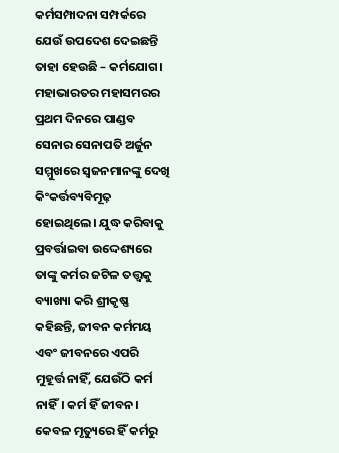କର୍ମସମ୍ପାଦନା ସମ୍ପର୍କରେ ଯେଉଁ ଉପଦେଶ ଦେଇଛନ୍ତି ତାହା ହେଉଛି – କର୍ମଯୋଗ। ମହାଭାରତର ମହାସମରର ପ୍ରଥମ ଦିନରେ ପାଣ୍ଡବ ସେନାର ସେନାପତି ଅର୍ଜୁନ ସମ୍ମୁଖରେ ସ୍ବଜନମାନଙ୍କୁ ଦେଖି କିଂକର୍ତ୍ତବ୍ୟବିମୂଢ଼ ହୋଇଥିଲେ। ଯୁଦ୍ଧ କରିବାକୁ ପ୍ରବର୍ତ୍ତାଇବା ଉଦ୍ଦେଶ୍ୟରେ ତାଙ୍କୁ କର୍ମର ଜଟିଳ ତତ୍ତ୍ୱକୁ ବ୍ୟାଖ୍ୟା କରି ଶ୍ରୀକୃଷ୍ଣ କହିଛନ୍ତି, ଜୀବନ କର୍ମମୟ ଏବଂ ଜୀବନରେ ଏପରି ମୁହୂର୍ତ୍ତ ନାହିଁ, ଯେଉଁଠି କର୍ମ ନାହିଁ। କର୍ମ ହିଁ ଜୀବନ। କେବଳ ମୃତ୍ୟୁରେ ହିଁ କର୍ମରୁ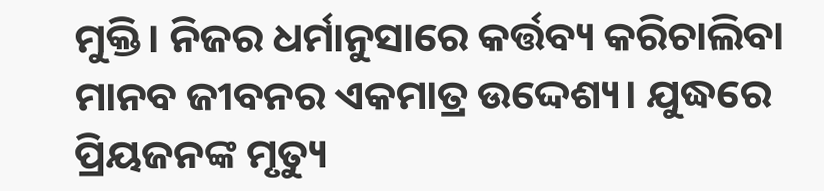ମୁକ୍ତି। ନିଜର ଧର୍ମାନୁସାରେ କର୍ତ୍ତବ୍ୟ କରିଚାଲିବା ମାନବ ଜୀବନର ଏକମାତ୍ର ଉଦ୍ଦେଶ୍ୟ। ଯୁଦ୍ଧରେ ପ୍ରିୟଜନଙ୍କ ମୃତ୍ୟୁ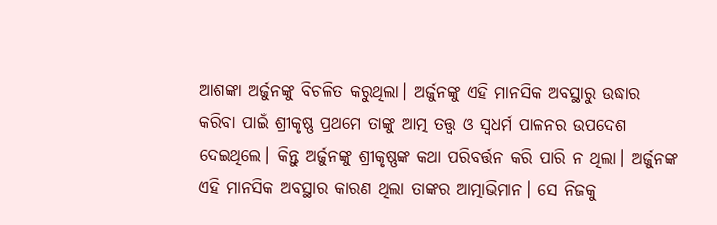ଆଶଙ୍କା ଅର୍ଜୁନଙ୍କୁ ବିଚଳିତ କରୁଥିଲା। ଅର୍ଜୁନଙ୍କୁ ଏହି ମାନସିକ ଅବସ୍ଥାରୁ ଉଦ୍ଧାର କରିବା ପାଇଁ ଶ୍ରୀକୃଷ୍ଣ ପ୍ରଥମେ ତାଙ୍କୁ ଆତ୍ମ ତତ୍ତ୍ୱ ଓ ସ୍ବଧର୍ମ ପାଳନର ଉପଦେଶ ଦେଇଥିଲେ। କିନ୍ତୁ ଅର୍ଜୁନଙ୍କୁ ଶ୍ରୀକୃଷ୍ଣଙ୍କ କଥା ପରିବର୍ତ୍ତନ କରି ପାରି ନ ଥିଲା। ଅର୍ଜୁନଙ୍କ ଏହି ମାନସିକ ଅବସ୍ଥାର କାରଣ ଥିଲା ତାଙ୍କର ଆତ୍ମାଭିମାନ। ସେ ନିଜକୁ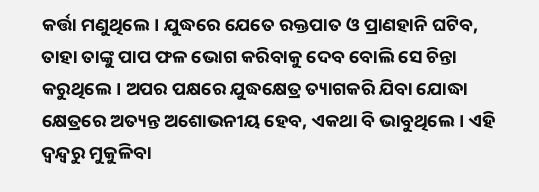କର୍ତ୍ତା ମଣୁଥିଲେ। ଯୁଦ୍ଧରେ ଯେତେ ରକ୍ତପାତ ଓ ପ୍ରାଣହାନି ଘଟିବ, ତାହା ତାଙ୍କୁ ପାପ ଫଳ ଭୋଗ କରିବାକୁ ଦେବ ବୋଲି ସେ ଚିନ୍ତା କରୁଥିଲେ। ଅପର ପକ୍ଷରେ ଯୁଦ୍ଧକ୍ଷେତ୍ର ତ୍ୟାଗକରି ଯିବା ଯୋଦ୍ଧା କ୍ଷେତ୍ରରେ ଅତ୍ୟନ୍ତ ଅଶୋଭନୀୟ ହେବ, ଏକଥା ବି ଭାବୁଥିଲେ। ଏହି ଦ୍ୱନ୍ଦ୍ୱରୁ ମୁକୁଳିବା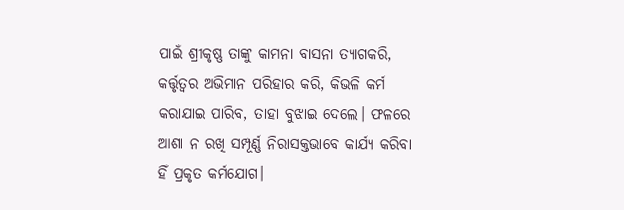ପାଇଁ ଶ୍ରୀକୃଷ୍ଣ ତାଙ୍କୁ କାମନା ବାସନା ତ୍ୟାଗକରି, କର୍ତ୍ତୃତ୍ୱର ଅଭିମାନ ପରିହାର କରି, କିଭଳି କର୍ମ କରାଯାଇ ପାରିବ, ତାହା ବୁଝାଇ ଦେଲେ। ଫଳରେ ଆଶା ନ ରଖି ସମ୍ପୂର୍ଣ୍ଣ ନିରାସକ୍ତଭାବେ କାର୍ଯ୍ୟ କରିବା ହିଁ ପ୍ରକୃତ କର୍ମଯୋଗ।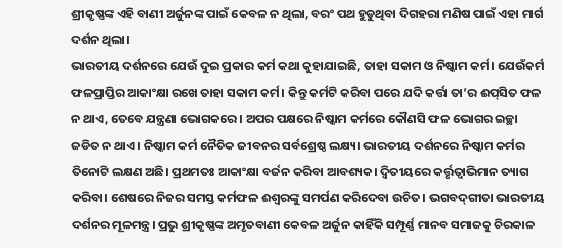ଶ୍ରୀକୃଷ୍ଣଙ୍କ ଏହି ବାଣୀ ଅର୍ଜୁନଙ୍କ ପାଇଁ କେବଳ ନ ଥିଲା, ବରଂ ପଥ ହୁଡୁଥିବା ଦିଗହରା ମଣିଷ ପାଇଁ ଏହା ମାର୍ଗ ଦର୍ଶନ ଥିଲା।
ଭାରତୀୟ ଦର୍ଶନରେ ଯେଉଁ ଦୁଇ ପ୍ରକାର କର୍ମ କଥା କୁହାଯାଇଛି, ତାହା ସକାମ ଓ ନିଷ୍କାମ କର୍ମ। ଯେଉଁକର୍ମ ଫଳପ୍ରାପ୍ତିର ଆକାଂକ୍ଷା ରଖେ ତାହା ସକାମ କର୍ମ। କିନ୍ତୁ କର୍ମଟି କରିବା ପରେ ଯଦି କର୍ତ୍ତା ତା’ର ଈପ୍‌ସିତ ଫଳ ନ ଥାଏ, ତେବେ ଯନ୍ତ୍ରଣା ଭୋଗକରେ । ଅପର ପକ୍ଷରେ ନିଷ୍କାମ କର୍ମରେ କୌଣସି ଫଳ ଭୋଗର ଇଚ୍ଛା ଜଡିତ ନ ଥାଏ। ନିଷ୍କାମ କର୍ମ ନୈତିକ ଜୀବନର ସର୍ବଶ୍ରେଷ୍ଠ ଲକ୍ଷ୍ୟ। ଭାରତୀୟ ଦର୍ଶନରେ ନିଷ୍କାମ କର୍ମର ତିନୋଟି ଲକ୍ଷଣ ଅଛି। ପ୍ରଥମତଃ ଆକାଂକ୍ଷା ବର୍ଜନ କରିବା ଆବଶ୍ୟକ। ଦ୍ୱିତୀୟରେ କର୍ତ୍ତୃତ୍ୱାଭିମାନ ତ୍ୟାଗ କରିବା। ଶେଷରେ ନିଜର ସମସ୍ତ କର୍ମଫଳ ଈଶ୍ୱରଙ୍କୁ ସମର୍ପଣ କରିଦେବା ଉଚିତ। ଭଗବଦ୍‌ଗୀତା ଭାରତୀୟ ଦର୍ଶନର ମୂଳମନ୍ତ୍ର। ପ୍ରଭୁ ଶ୍ରୀକୃଷ୍ଣଙ୍କ ଅମୃତବାଣୀ କେବଳ ଅର୍ଜୁନ କାହିଁକି ସମ୍ପୂର୍ଣ୍ଣ ମାନବ ସମାଜକୁ ଚିରକାଳ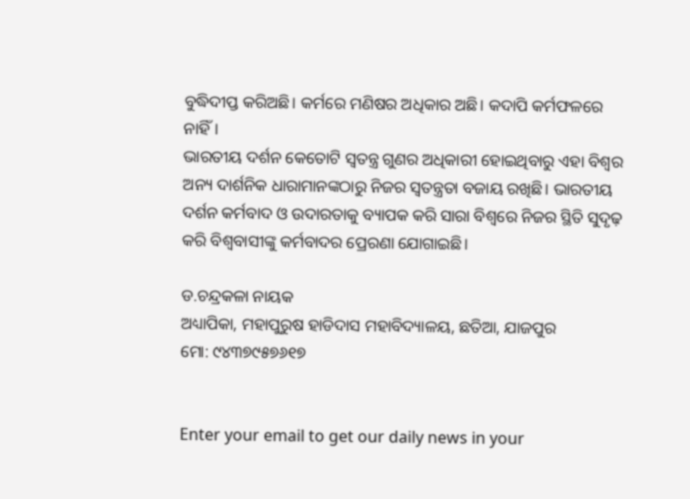ବୁଦ୍ଧିଦୀପ୍ତ କରିଅଛି। କର୍ମରେ ମଣିଷର ଅଧିକାର ଅଛି। କଦାପି କର୍ମଫଳରେ ନାହିଁ।
ଭାରତୀୟ ଦର୍ଶନ କେତୋଟି ସ୍ବତନ୍ତ୍ର ଗୁଣର ଅଧିକାରୀ ହୋଇଥିବାରୁ ଏହା ବିଶ୍ୱର ଅନ୍ୟ ଦାର୍ଶନିକ ଧାରାମାନଙ୍କଠାରୁ ନିଜର ସ୍ବତନ୍ତ୍ରତା ବଜାୟ ରଖିଛି। ଭାରତୀୟ ଦର୍ଶନ କର୍ମବାଦ ଓ ଉଦାରତାକୁ ବ୍ୟାପକ କରି ସାରା ବିଶ୍ୱରେ ନିଜର ସ୍ଥିତି ସୁଦୃଢ଼ କରି ବିଶ୍ୱବାସୀଙ୍କୁ କର୍ମବାଦର ପ୍ରେରଣା ଯୋଗାଇଛି।

ଡ.ଚନ୍ଦ୍ରକଳା ନାୟକ
ଅଧ୍ୟାପିକା, ମହାପୁରୁଷ ହାଡିଦାସ ମହାବିଦ୍ୟାଳୟ, ଛତିଆ, ଯାଜପୁର
ମୋ: ୯୪୩୭୯୫୭୬୧୭


Enter your email to get our daily news in your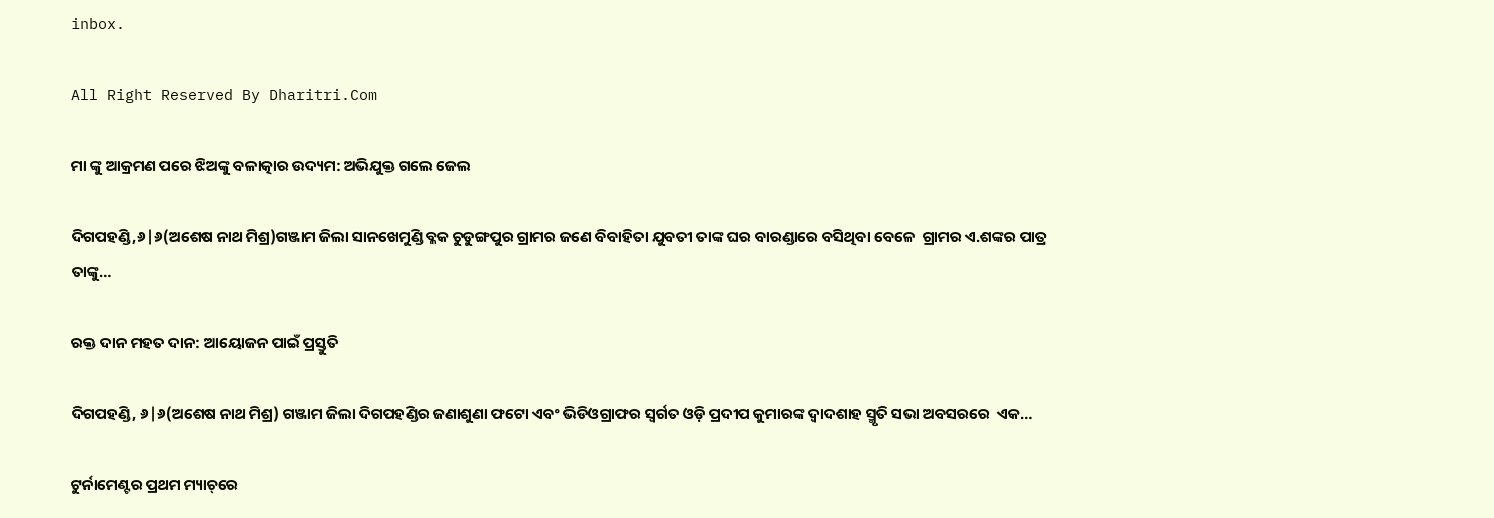inbox.

All Right Reserved By Dharitri.Com

ମା ଙ୍କୁ ଆକ୍ରମଣ ପରେ ଝିଅଙ୍କୁ ବଳାତ୍କାର ଉଦ୍ୟମ: ଅଭିଯୁକ୍ତ ଗଲେ ଜେଲ

ଦିଗପହଣ୍ଡି,୬|୬(ଅଶେଷ ନାଥ ମିଶ୍ର)ଗଞ୍ଜାମ ଜିଲା ସାନଖେମୁଣ୍ଡି ବ୍ଳକ ଚୁଡୁଙ୍ଗପୁର ଗ୍ରାମର ଜଣେ ବିବାହିତା ଯୁବତୀ ତାଙ୍କ ଘର ବାରଣ୍ଡାରେ ବସିଥିବା ବେଳେ  ଗ୍ରାମର ଏ.ଶଙ୍କର ପାତ୍ର ତାଙ୍କୁ…

ରକ୍ତ ଦାନ ମହତ ଦାନ: ଆୟୋଜନ ପାଇଁ ପ୍ରସ୍ତୁତି

ଦିଗପହଣ୍ଡି, ୬|୬(ଅଶେଷ ନାଥ ମିଶ୍ର) ଗଞ୍ଜାମ ଜିଲା ଦିଗପହଣ୍ଡିର ଜଣାଶୁଣା ଫଟୋ ଏବଂ ଭିଡିଓଗ୍ରାଫର ସ୍ବର୍ଗତ ଓଡ଼ି ପ୍ରଦୀପ କୁମାରଙ୍କ ଦ୍ଵାଦଶାହ ସ୍ମୃତି ସଭା ଅବସରରେ  ଏକ…

ଟୁର୍ନାମେଣ୍ଟର ପ୍ରଥମ ମ୍ୟାଚ୍‌ରେ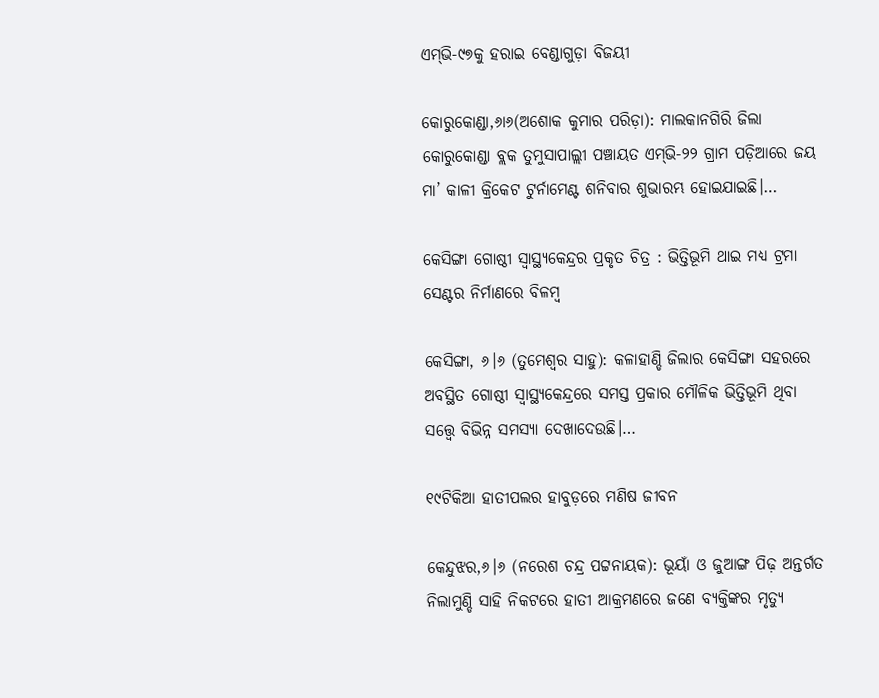ଏମ୍‌ଭି-୯୭କୁ ହରାଇ ବେଣ୍ଡାଗୁଡ଼ା ବିଜୟୀ

କୋରୁକୋଣ୍ଡା,୬ା୬(ଅଶୋକ କୁମାର ପରିଡ଼ା): ମାଲକାନଗିରି ଜିଲା କୋରୁକୋଣ୍ଡା ବ୍ଲକ ତୁମୁସାପାଲ୍ଲୀ ପଞ୍ଚାୟତ ଏମ୍‌ଭି-୨୨ ଗ୍ରାମ ପଡ଼ିଆରେ ଜୟ ମା’ କାଳୀ କ୍ରିକେଟ ଟୁର୍ନାମେଣ୍ଟ ଶନିବାର ଶୁଭାରମ୍ଭ ହୋଇଯାଇଛି।…

କେସିଙ୍ଗା ଗୋଷ୍ଠୀ ସ୍ୱାସ୍ଥ୍ୟକେନ୍ଦ୍ରର ପ୍ରକୃତ ଚିତ୍ର : ଭିତ୍ତିଭୂମି ଥାଇ ମଧ୍ୟ ଟ୍ରମା ସେଣ୍ଟର ନିର୍ମାଣରେ ବିଳମ୍ବ

କେସିଙ୍ଗା, ୬।୬ (ତୁମେଶ୍ୱର ସାହୁ): କଳାହାଣ୍ଡି ଜିଲାର କେସିଙ୍ଗା ସହରରେ ଅବସ୍ଥିତ ଗୋଷ୍ଠୀ ସ୍ୱାସ୍ଥ୍ୟକେନ୍ଦ୍ରରେ ସମସ୍ତ ପ୍ରକାର ମୌଳିକ ଭିତ୍ତିଭୂମି ଥିବା ସତ୍ତ୍ୱେ ବିଭିନ୍ନ ସମସ୍ୟା ଦେଖାଦେଉଛି।…

୧୯ଟିକିଆ ହାତୀପଲର ହାବୁଡ଼ରେ ମଣିଷ ଜୀବନ

କେନ୍ଦୁଝର,୬।୬ (ନରେଶ ଚନ୍ଦ୍ର ପଟ୍ଟନାୟକ): ଭୂୟାଁ ଓ ଜୁଆଙ୍ଗ ପିଢ଼ ଅନ୍ତର୍ଗତ ନିଲାମୁଣ୍ଡି ସାହି ନିକଟରେ ହାତୀ ଆକ୍ରମଣରେ ଜଣେ ବ୍ୟକ୍ତିଙ୍କର ମୃତ୍ୟୁ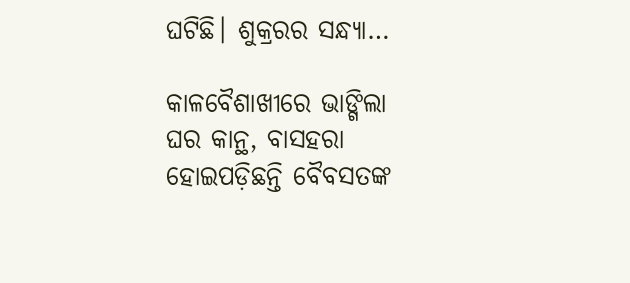ଘଟିଛି। ଶୁକ୍ରରର ସନ୍ଧ୍ୟା…

କାଳବୈଶାଖୀରେ ଭାଙ୍ଗିଲା ଘର କାନ୍ଥ, ବାସହରା ହୋଇପଡ଼ିଛନ୍ତି ବୈବସତଙ୍କ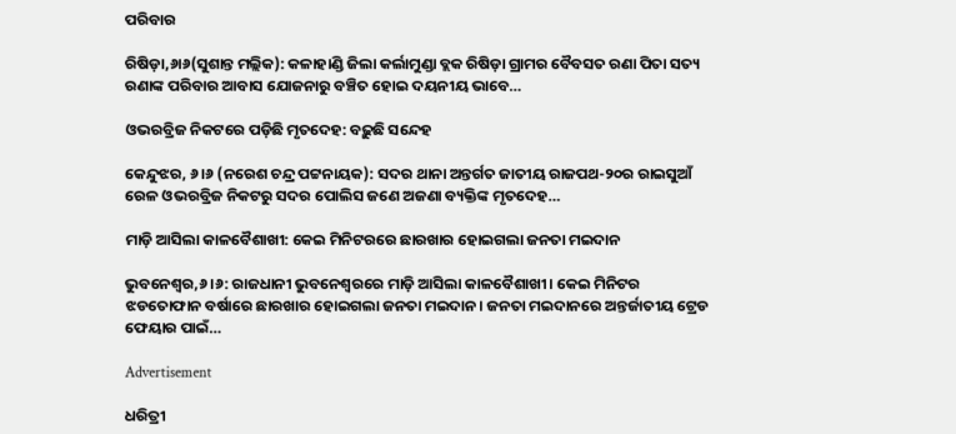ପରିବାର

ରିଷିଡ଼ା,୬ା୬(ସୁଶାନ୍ତ ମଲ୍ଲିକ): କଳାହାଣ୍ଡି ଜିଲା କର୍ଲାମୁଣ୍ଡା ବ୍ଲକ ରିଷିଡ଼ା ଗ୍ରାମର ବୈବସତ ରଣା ପିତା ସତ୍ୟ ରଣାଙ୍କ ପରିବାର ଆବାସ ଯୋଜନାରୁ ବଞ୍ଚିତ ହୋଇ ଦୟନୀୟ ଭାବେ…

ଓଭରବ୍ରିଜ ନିକଟରେ ପଡ଼ିଛି ମୃତଦେହ: ବଢ଼ୁଛି ସନ୍ଦେହ

କେନ୍ଦୁଝର, ୬।୬ (ନରେଶ ଚନ୍ଦ୍ର ପଟ୍ଟନାୟକ): ସଦର ଥାନା ଅନ୍ତର୍ଗତ ଜାତୀୟ ରାଜପଥ-୨୦ର ରାଇସୁଆଁ ରେଳ ଓଭରବ୍ରିଜ ନିକଟରୁ ସଦର ପୋଲିସ ଜଣେ ଅଜଣା ବ୍ୟକ୍ତିଙ୍କ ମୃତଦେହ…

ମାଡ଼ି ଆସିଲା କାଳବୈଶାଖୀ: କେଇ ମିନିଟରରେ ଛାରଖାର ହୋଇଗଲା ଜନତା ମଇଦାନ

ଭୁବନେଶ୍ବର,୬।୬: ରାଜଧାନୀ ଭୁବନେଶ୍ବରରେ ମାଡ଼ି ଆସିଲା କାଳବୈଶାଖୀ। କେଇ ମିନିଟର ଝଡତୋଫାନ ବର୍ଷାରେ ଛାରଖାର ହୋଇଗଲା ଜନତା ମଇଦାନ। ଜନତା ମଇଦାନରେ ଅନ୍ତର୍ଜାତୀୟ ଟ୍ରେଡ ଫେୟାର ପାଇଁ…

Advertisement

ଧରିତ୍ରୀ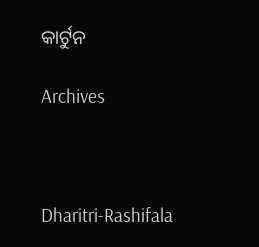କାର୍ଟୁନ

Archives



Dharitri-Rashifala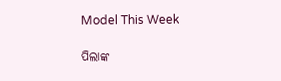Model This Week

ପିଲାଙ୍କ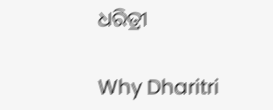ଧରିତ୍ରୀ

Why Dharitri